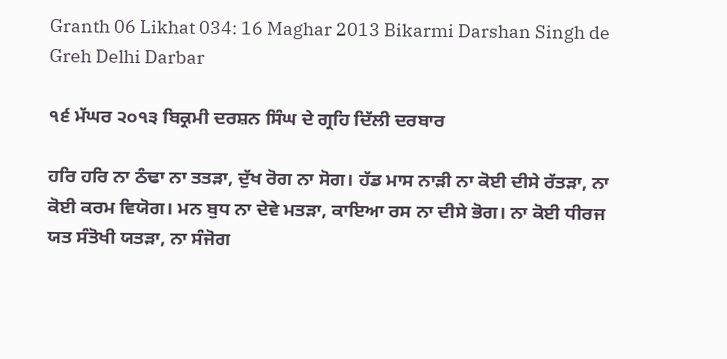Granth 06 Likhat 034: 16 Maghar 2013 Bikarmi Darshan Singh de Greh Delhi Darbar

੧੬ ਮੱਘਰ ੨੦੧੩ ਬਿਕ੍ਰਮੀ ਦਰਸ਼ਨ ਸਿੰਘ ਦੇ ਗ੍ਰਹਿ ਦਿੱਲੀ ਦਰਬਾਰ

ਹਰਿ ਹਰਿ ਨਾ ਠੰਢਾ ਨਾ ਤਤੜਾ, ਦੁੱਖ ਰੋਗ ਨਾ ਸੋਗ। ਹੱਡ ਮਾਸ ਨਾੜੀ ਨਾ ਕੋਈ ਦੀਸੇ ਰੱਤੜਾ, ਨਾ ਕੋਈ ਕਰਮ ਵਿਯੋਗ। ਮਨ ਬੁਧ ਨਾ ਦੇਵੇ ਮਤੜਾ, ਕਾਇਆ ਰਸ ਨਾ ਦੀਸੇ ਭੋਗ। ਨਾ ਕੋਈ ਧੀਰਜ ਯਤ ਸੰਤੋਖੀ ਯਤੜਾ, ਨਾ ਸੰਜੋਗ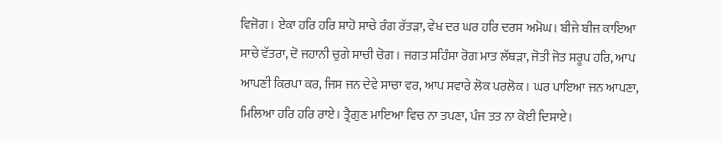ਵਿਜੋਗ। ਏਕਾ ਹਰਿ ਹਰਿ ਸ਼ਾਹੋ ਸਾਚੇ ਰੰਗ ਰੱਤੜਾ, ਵੇਖ ਦਰ ਘਰ ਹਰਿ ਦਰਸ ਅਮੋਘ। ਬੀਜੇ ਬੀਜ ਕਾਇਆ ਸਾਚੇ ਵੱਤਰਾ, ਦੋ ਜਹਾਨੀ ਚੁਗੇ ਸਾਚੀ ਚੋਗ। ਜਗਤ ਸਹਿੰਸਾ ਰੋਗ ਮਾਤ ਲੱਥੜਾ, ਜੋਤੀ ਜੋਤ ਸਰੂਪ ਹਰਿ, ਆਪ ਆਪਣੀ ਕਿਰਪਾ ਕਰ, ਜਿਸ ਜਨ ਦੇਵੇ ਸਾਚਾ ਵਰ, ਆਪ ਸਵਾਰੇ ਲੋਕ ਪਰਲੋਕ। ਘਰ ਪਾਇਆ ਜਨ ਆਪਣਾ, ਮਿਲਿਆ ਹਰਿ ਹਰਿ ਰਾਏ। ਤ੍ਰੈਗੁਣ ਮਾਇਆ ਵਿਚ ਨਾ ਤਪਣਾ, ਪੰਜ ਤਤ ਨਾ ਕੋਈ ਦਿਸਾਏ।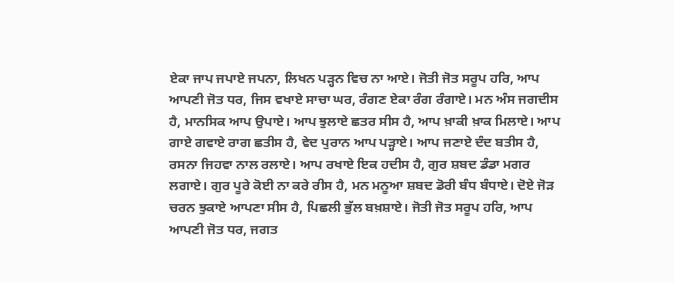ਏਕਾ ਜਾਪ ਜਪਾਏ ਜਪਨਾ, ਲਿਖਨ ਪੜ੍ਹਨ ਵਿਚ ਨਾ ਆਏ। ਜੋਤੀ ਜੋਤ ਸਰੂਪ ਹਰਿ, ਆਪ ਆਪਣੀ ਜੋਤ ਧਰ, ਜਿਸ ਵਖਾਏ ਸਾਚਾ ਘਰ, ਰੰਗਣ ਏਕਾ ਰੰਗ ਰੰਗਾਏ। ਮਨ ਅੰਸ ਜਗਦੀਸ ਹੈ, ਮਾਨਸਿਕ ਆਪ ਉਪਾਏ। ਆਪ ਝੁਲਾਏ ਛਤਰ ਸੀਸ ਹੈ, ਆਪ ਖ਼ਾਕੀ ਖ਼ਾਕ ਮਿਲਾਏ। ਆਪ ਗਾਏ ਗਵਾਏ ਰਾਗ ਛਤੀਸ ਹੈ, ਵੇਦ ਪੁਰਾਨ ਆਪ ਪੜ੍ਹਾਏ। ਆਪ ਜਣਾਏ ਦੰਦ ਬਤੀਸ ਹੈ, ਰਸਨਾ ਜਿਹਵਾ ਨਾਲ ਰਲਾਏ। ਆਪ ਰਖਾਏ ਇਕ ਹਦੀਸ ਹੈ, ਗੁਰ ਸ਼ਬਦ ਡੰਡਾ ਮਗਰ ਲਗਾਏ। ਗੁਰ ਪੂਰੇ ਕੋਈ ਨਾ ਕਰੇ ਰੀਸ ਹੈ, ਮਨ ਮਨੂਆ ਸ਼ਬਦ ਡੋਰੀ ਬੰਧ ਬੰਧਾਏ। ਦੋਏ ਜੋੜ ਚਰਨ ਝੁਕਾਏ ਆਪਣਾ ਸੀਸ ਹੈ, ਪਿਛਲੀ ਭੁੱਲ ਬਖ਼ਸ਼ਾਏ। ਜੋਤੀ ਜੋਤ ਸਰੂਪ ਹਰਿ, ਆਪ ਆਪਣੀ ਜੋਤ ਧਰ, ਜਗਤ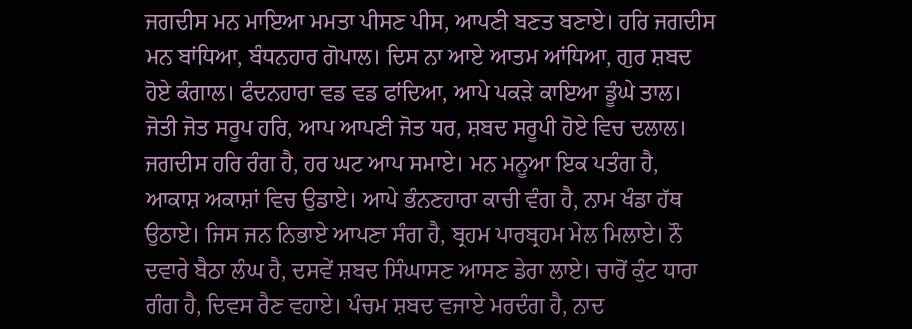ਜਗਦੀਸ ਮਨ ਮਾਇਆ ਮਮਤਾ ਪੀਸਣ ਪੀਸ, ਆਪਣੀ ਬਣਤ ਬਣਾਏ। ਹਰਿ ਜਗਦੀਸ ਮਨ ਬਾਂਧਿਆ, ਬੰਧਨਹਾਰ ਗੋਪਾਲ। ਦਿਸ ਨਾ ਆਏ ਆਤਮ ਆਂਧਿਆ, ਗੁਰ ਸ਼ਬਦ ਹੋਏ ਕੰਗਾਲ। ਫੰਦਨਹਾਰਾ ਵਡ ਵਡ ਫਾਂਦਿਆ, ਆਪੇ ਪਕੜੇ ਕਾਇਆ ਡੂੰਘੇ ਤਾਲ। ਜੋਤੀ ਜੋਤ ਸਰੂਪ ਹਰਿ, ਆਪ ਆਪਣੀ ਜੋਤ ਧਰ, ਸ਼ਬਦ ਸਰੂਪੀ ਹੋਏ ਵਿਚ ਦਲਾਲ। ਜਗਦੀਸ ਹਰਿ ਰੰਗ ਹੈ, ਹਰ ਘਟ ਆਪ ਸਮਾਏ। ਮਨ ਮਨੂਆ ਇਕ ਪਤੰਗ ਹੈ, ਆਕਾਸ਼ ਅਕਾਸ਼ਾਂ ਵਿਚ ਉਡਾਏ। ਆਪੇ ਭੰਨਣਹਾਰਾ ਕਾਚੀ ਵੰਗ ਹੈ, ਨਾਮ ਖੰਡਾ ਹੱਥ ਉਠਾਏ। ਜਿਸ ਜਨ ਨਿਭਾਏ ਆਪਣਾ ਸੰਗ ਹੈ, ਬ੍ਰਹਮ ਪਾਰਬ੍ਰਹਮ ਮੇਲ ਮਿਲਾਏ। ਨੌ ਦਵਾਰੇ ਬੈਠਾ ਲੰਘ ਹੈ, ਦਸਵੇਂ ਸ਼ਬਦ ਸਿੰਘਾਸਣ ਆਸਣ ਡੇਰਾ ਲਾਏ। ਚਾਰੋਂ ਕੁੰਟ ਧਾਰਾ ਗੰਗ ਹੈ, ਦਿਵਸ ਰੈਣ ਵਹਾਏ। ਪੰਚਮ ਸ਼ਬਦ ਵਜਾਏ ਮਰਦੰਗ ਹੈ, ਨਾਦ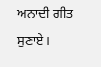ਅਨਾਦੀ ਗੀਤ ਸੁਣਾਏ।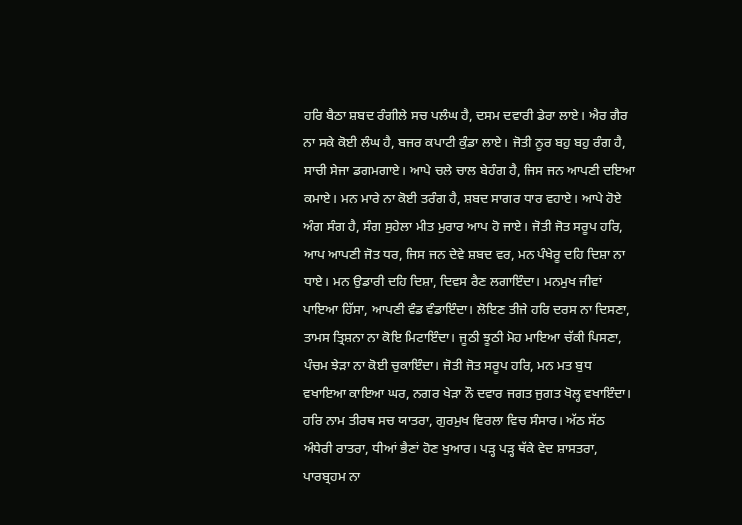ਹਰਿ ਬੈਠਾ ਸ਼ਬਦ ਰੰਗੀਲੇ ਸਚ ਪਲੰਘ ਹੈ, ਦਸਮ ਦਵਾਰੀ ਡੇਰਾ ਲਾਏ। ਐਰ ਗੈਰ ਨਾ ਸਕੇ ਕੋਈ ਲੰਘ ਹੈ, ਬਜਰ ਕਪਾਟੀ ਕੁੰਡਾ ਲਾਏ। ਜੋਤੀ ਨੂਰ ਬਹੁ ਬਹੁ ਰੰਗ ਹੈ, ਸਾਚੀ ਸੇਜਾ ਡਗਮਗਾਏ। ਆਪੇ ਚਲੇ ਚਾਲ ਬੇਹੰਗ ਹੈ, ਜਿਸ ਜਨ ਆਪਣੀ ਦਇਆ ਕਮਾਏ। ਮਨ ਮਾਰੇ ਨਾ ਕੋਈ ਤਰੰਗ ਹੈ, ਸ਼ਬਦ ਸਾਗਰ ਧਾਰ ਵਹਾਏ। ਆਪੇ ਹੋਏ ਅੰਗ ਸੰਗ ਹੈ, ਸੰਗ ਸੁਹੇਲਾ ਮੀਤ ਮੁਰਾਰ ਆਪ ਹੋ ਜਾਏ। ਜੋਤੀ ਜੋਤ ਸਰੂਪ ਹਰਿ, ਆਪ ਆਪਣੀ ਜੋਤ ਧਰ, ਜਿਸ ਜਨ ਦੇਵੇ ਸ਼ਬਦ ਵਰ, ਮਨ ਪੰਖੇਰੂ ਦਹਿ ਦਿਸ਼ਾ ਨਾ ਧਾਏ। ਮਨ ਉਡਾਰੀ ਦਹਿ ਦਿਸ਼ਾ, ਦਿਵਸ ਰੈਣ ਲਗਾਇੰਦਾ। ਮਨਮੁਖ ਜੀਵਾਂ ਪਾਇਆ ਹਿੱਸਾ, ਆਪਣੀ ਵੰਡ ਵੰਡਾਇੰਦਾ। ਲੋਇਣ ਤੀਜੇ ਹਰਿ ਦਰਸ ਨਾ ਦਿਸਣਾ, ਤਾਮਸ ਤ੍ਰਿਸ਼ਨਾ ਨਾ ਕੋਇ ਮਿਟਾਇੰਦਾ। ਜੂਠੀ ਝੂਠੀ ਮੋਹ ਮਾਇਆ ਚੱਕੀ ਪਿਸਣਾ, ਪੰਚਮ ਝੇੜਾ ਨਾ ਕੋਈ ਚੁਕਾਇੰਦਾ। ਜੋਤੀ ਜੋਤ ਸਰੂਪ ਹਰਿ, ਮਨ ਮਤ ਬੁਧ ਵਖਾਇਆ ਕਾਇਆ ਘਰ, ਨਗਰ ਖੇੜਾ ਨੌ ਦਵਾਰ ਜਗਤ ਜੁਗਤ ਖੋਲ੍ਹ ਵਖਾਇੰਦਾ। ਹਰਿ ਨਾਮ ਤੀਰਥ ਸਚ ਯਾਤਰਾ, ਗੁਰਮੁਖ ਵਿਰਲਾ ਵਿਚ ਸੰਸਾਰ। ਅੱਠ ਸੱਠ ਅੰਧੇਰੀ ਰਾਤਰਾ, ਧੀਆਂ ਭੈਣਾਂ ਹੋਣ ਖੁਆਰ। ਪੜ੍ਹ ਪੜ੍ਹ ਥੱਕੇ ਵੇਦ ਸ਼ਾਸਤਰਾ, ਪਾਰਬ੍ਰਹਮ ਨਾ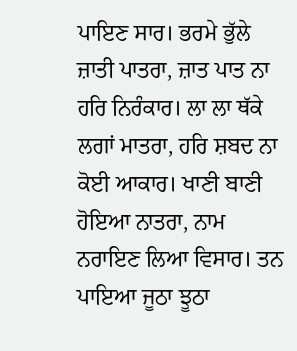ਪਾਇਣ ਸਾਰ। ਭਰਮੇ ਭੁੱਲੇ ਜ਼ਾਤੀ ਪਾਤਰਾ, ਜ਼ਾਤ ਪਾਤ ਨਾ ਹਰਿ ਨਿਰੰਕਾਰ। ਲਾ ਲਾ ਥੱਕੇ ਲਗਾਂ ਮਾਤਰਾ, ਹਰਿ ਸ਼ਬਦ ਨਾ ਕੋਈ ਆਕਾਰ। ਖਾਣੀ ਬਾਣੀ ਹੋਇਆ ਨਾਤਰਾ, ਨਾਮ ਨਰਾਇਣ ਲਿਆ ਵਿਸਾਰ। ਤਨ ਪਾਇਆ ਜੂਠਾ ਝੂਠਾ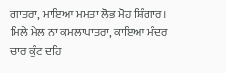ਗਾਤਰਾ, ਮਾਇਆ ਮਮਤਾ ਲੋਭ ਮੋਹ ਸ਼ਿੰਗਾਰ। ਮਿਲੇ ਮੇਲ ਨਾ ਕਮਲਾਪਾਤਰਾ, ਕਾਇਆ ਮੰਦਰ ਚਾਰ ਕੁੰਟ ਦਹਿ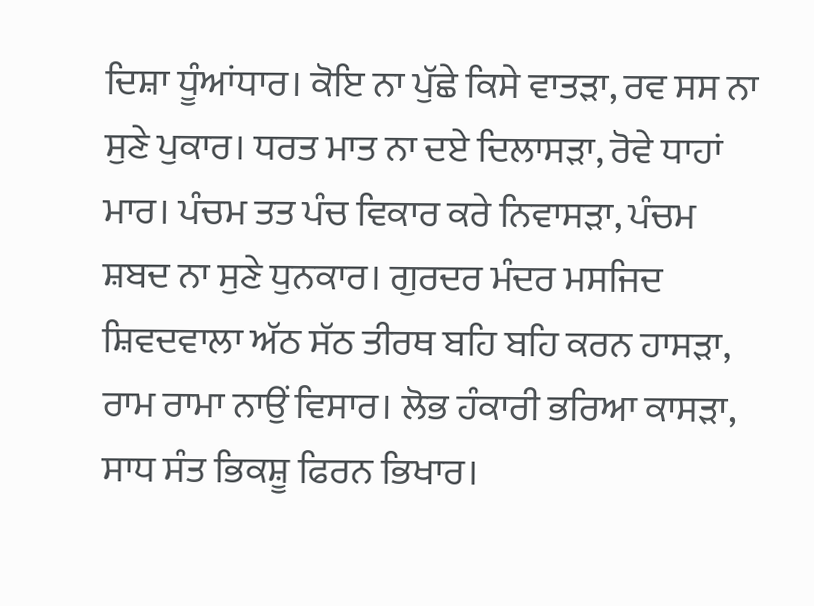ਦਿਸ਼ਾ ਧੂੰਆਂਧਾਰ। ਕੋਇ ਨਾ ਪੁੱਛੇ ਕਿਸੇ ਵਾਤੜਾ, ਰਵ ਸਸ ਨਾ ਸੁਣੇ ਪੁਕਾਰ। ਧਰਤ ਮਾਤ ਨਾ ਦਏ ਦਿਲਾਸੜਾ, ਰੋਵੇ ਧਾਹਾਂ ਮਾਰ। ਪੰਚਮ ਤਤ ਪੰਚ ਵਿਕਾਰ ਕਰੇ ਨਿਵਾਸੜਾ, ਪੰਚਮ ਸ਼ਬਦ ਨਾ ਸੁਣੇ ਧੁਨਕਾਰ। ਗੁਰਦਰ ਮੰਦਰ ਮਸਜਿਦ ਸ਼ਿਵਦਵਾਲਾ ਅੱਠ ਸੱਠ ਤੀਰਥ ਬਹਿ ਬਹਿ ਕਰਨ ਹਾਸੜਾ, ਰਾਮ ਰਾਮਾ ਨਾਉਂ ਵਿਸਾਰ। ਲੋਭ ਹੰਕਾਰੀ ਭਰਿਆ ਕਾਸੜਾ, ਸਾਧ ਸੰਤ ਭਿਕਸ਼ੂ ਫਿਰਨ ਭਿਖਾਰ।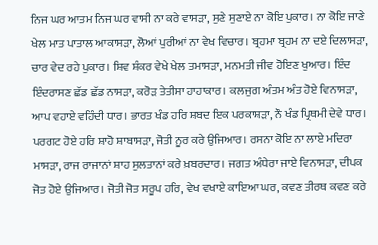ਨਿਜ ਘਰ ਆਤਮ ਨਿਜ ਘਰ ਵਾਸੀ ਨਾ ਕਰੇ ਵਾਸੜਾ, ਸੁਣੇ ਸੁਣਾਏ ਨਾ ਕੋਇ ਪੁਕਾਰ। ਨਾ ਕੋਇ ਜਾਣੇ ਖੇਲ ਮਾਤ ਪਾਤਾਲ ਆਕਾਸੜਾ, ਲੋਆਂ ਪੁਰੀਆਂ ਨਾ ਵੇਖ ਵਿਚਾਰ। ਬ੍ਰਹਮਾ ਬ੍ਰਹਮ ਨਾ ਦਏ ਦਿਲਾਸੜਾ, ਚਾਰ ਵੇਦ ਰਹੇ ਪੁਕਾਰ। ਸ਼ਿਵ ਸ਼ੰਕਰ ਵੇਖੇ ਖੇਲ ਤਮਾਸੜਾ, ਮਨਮਤੀ ਜੀਵ ਹੋਇਣ ਖੁਆਰ। ਇੰਦ ਇੰਦਰਾਸਣ ਛੱਡ ਛੱਡ ਨਾਸੜਾ, ਕਰੋੜ ਤੇਤੀਸਾ ਹਾਹਾਕਾਰ। ਕਲਜੁਗ ਅੰਤਮ ਅੰਤ ਹੋਏ ਵਿਨਾਸੜਾ, ਆਪ ਵਹਾਏ ਵਹਿੰਦੀ ਧਾਰ। ਭਾਰਤ ਖੰਡ ਹਰਿ ਸ਼ਬਦ ਇਕ ਪਰਕਾਸ਼ੜਾ, ਨੌ ਖੰਡ ਪ੍ਰਿਥਮੀ ਦੇਵੇ ਧਾਰ। ਪਰਗਟ ਹੋਏ ਹਰਿ ਸ਼ਾਹੋ ਸ਼ਾਬਾਸੜਾ, ਜੋਤੀ ਨੂਰ ਕਰੇ ਉਜਿਆਰ। ਰਸਨਾ ਕੋਇ ਨਾ ਲਾਏ ਮਦਿਰਾ ਮਾਸੜਾ, ਰਾਜ ਰਾਜਾਨਾਂ ਸ਼ਾਹ ਸੁਲਤਾਨਾਂ ਕਰੇ ਖ਼ਬਰਦਾਰ। ਜਗਤ ਅੰਧੇਰਾ ਜਾਏ ਵਿਨਾਸੜਾ, ਦੀਪਕ ਜੋਤ ਹੋਏ ਉਜਿਆਰ। ਜੋਤੀ ਜੋਤ ਸਰੂਪ ਹਰਿ, ਵੇਖ ਵਖਾਏ ਕਾਇਆ ਘਰ, ਕਵਣ ਤੀਰਥ ਕਵਣ ਕਰੇ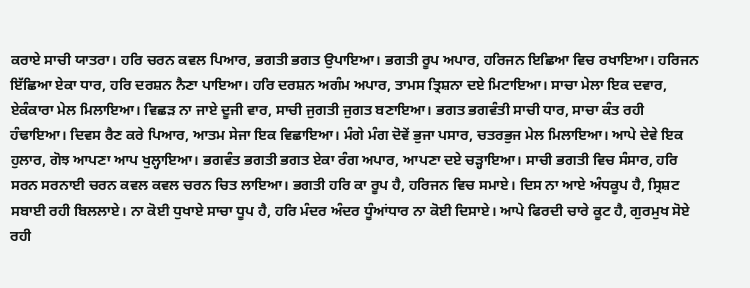ਕਰਾਏ ਸਾਚੀ ਯਾਤਰਾ। ਹਰਿ ਚਰਨ ਕਵਲ ਪਿਆਰ, ਭਗਤੀ ਭਗਤ ਉਪਾਇਆ। ਭਗਤੀ ਰੂਪ ਅਪਾਰ, ਹਰਿਜਨ ਇਛਿਆ ਵਿਚ ਰਖਾਇਆ। ਹਰਿਜਨ ਇੱਛਿਆ ਏਕਾ ਧਾਰ, ਹਰਿ ਦਰਸ਼ਨ ਨੈਣਾ ਪਾਇਆ। ਹਰਿ ਦਰਸ਼ਨ ਅਗੰਮ ਅਪਾਰ, ਤਾਮਸ ਤ੍ਰਿਸ਼ਨਾ ਦਏ ਮਿਟਾਇਆ। ਸਾਚਾ ਮੇਲਾ ਇਕ ਦਵਾਰ, ਏਕੰਕਾਰਾ ਮੇਲ ਮਿਲਾਇਆ। ਵਿਛੜ ਨਾ ਜਾਏ ਦੂਜੀ ਵਾਰ, ਸਾਚੀ ਜੁਗਤੀ ਜੁਗਤ ਬਣਾਇਆ। ਭਗਤ ਭਗਵੰਤੀ ਸਾਚੀ ਧਾਰ, ਸਾਚਾ ਕੰਤ ਰਹੀ ਹੰਢਾਇਆ। ਦਿਵਸ ਰੈਣ ਕਰੇ ਪਿਆਰ, ਆਤਮ ਸੇਜਾ ਇਕ ਵਿਛਾਇਆ। ਮੰਗੇ ਮੰਗ ਦੋਵੇਂ ਭੁਜਾ ਪਸਾਰ, ਚਤਰਭੁਜ ਮੇਲ ਮਿਲਾਇਆ। ਆਪੇ ਦੇਵੇ ਇਕ ਹੁਲਾਰ, ਗੋਝ ਆਪਣਾ ਆਪ ਖੁਲ੍ਹਾਇਆ। ਭਗਵੰਤ ਭਗਤੀ ਭਗਤ ਏਕਾ ਰੰਗ ਅਪਾਰ, ਆਪਣਾ ਦਏ ਚੜ੍ਹਾਇਆ। ਸਾਚੀ ਭਗਤੀ ਵਿਚ ਸੰਸਾਰ, ਹਰਿ ਸਰਨ ਸਰਨਾਈ ਚਰਨ ਕਵਲ ਕਵਲ ਚਰਨ ਚਿਤ ਲਾਇਆ। ਭਗਤੀ ਹਰਿ ਕਾ ਰੂਪ ਹੈ, ਹਰਿਜਨ ਵਿਚ ਸਮਾਏ। ਦਿਸ ਨਾ ਆਏ ਅੰਧਕੂਪ ਹੈ, ਸ੍ਰਿਸ਼ਟ ਸਬਾਈ ਰਹੀ ਬਿਲਲਾਏ। ਨਾ ਕੋਈ ਧੁਖਾਏ ਸਾਚਾ ਧੂਪ ਹੈ, ਹਰਿ ਮੰਦਰ ਅੰਦਰ ਧੂੰਆਂਧਾਰ ਨਾ ਕੋਈ ਦਿਸਾਏ। ਆਪੇ ਫਿਰਦੀ ਚਾਰੇ ਕੂਟ ਹੈ, ਗੁਰਮੁਖ ਸੋਏ ਰਹੀ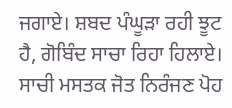ਜਗਾਏ। ਸ਼ਬਦ ਪੰਘੂੜਾ ਰਹੀ ਝੂਟ ਹੈ, ਗੋਬਿੰਦ ਸਾਚਾ ਰਿਹਾ ਹਿਲਾਏ। ਸਾਚੀ ਮਸਤਕ ਜੋਤ ਨਿਰੰਜਣ ਪੋਹ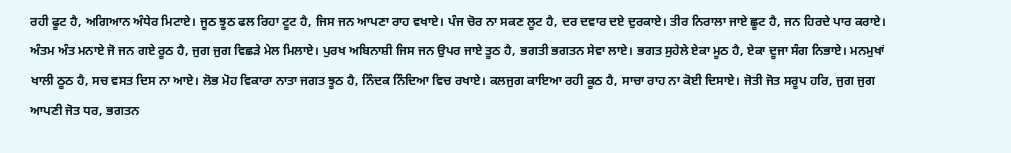ਰਹੀ ਫੂਟ ਹੈ, ਅਗਿਆਨ ਅੰਧੇਰ ਮਿਟਾਏ। ਜੂਠ ਝੂਠ ਫਲ ਰਿਹਾ ਟੂਟ ਹੈ, ਜਿਸ ਜਨ ਆਪਣਾ ਰਾਹ ਵਖਾਏ। ਪੰਜ ਚੋਰ ਨਾ ਸਕਣ ਲੂਟ ਹੈ, ਦਰ ਦਵਾਰ ਦਏ ਦੁਰਕਾਏ। ਤੀਰ ਨਿਰਾਲਾ ਜਾਏ ਛੂਟ ਹੈ, ਜਨ ਹਿਰਦੇ ਪਾਰ ਕਰਾਏ। ਅੰਤਮ ਅੰਤ ਮਨਾਏ ਜੋ ਜਨ ਗਏ ਰੂਠ ਹੈ, ਜੁਗ ਜੁਗ ਵਿਛੜੇ ਮੇਲ ਮਿਲਾਏ। ਪੁਰਖ ਅਬਿਨਾਸ਼ੀ ਜਿਸ ਜਨ ਉਪਰ ਜਾਏ ਤੂਠ ਹੈ, ਭਗਤੀ ਭਗਤਨ ਸੇਵਾ ਲਾਏ। ਭਗਤ ਸੁਹੇਲੇ ਏਕਾ ਮੂਠ ਹੈ, ਏਕਾ ਦੂਜਾ ਸੰਗ ਨਿਭਾਏ। ਮਨਮੁਖਾਂ ਖਾਲੀ ਠੂਠ ਹੈ, ਸਚ ਵਸਤ ਦਿਸ ਨਾ ਆਏ। ਲੋਭ ਮੋਹ ਵਿਕਾਰਾ ਨਾਤਾ ਜਗਤ ਝੂਠ ਹੈ, ਨਿੰਦਕ ਨਿੰਦਿਆ ਵਿਚ ਰਖਾਏ। ਕਲਜੁਗ ਕਾਇਆ ਰਹੀ ਕੂਠ ਹੈ, ਸਾਚਾ ਰਾਹ ਨਾ ਕੋਈ ਦਿਸਾਏ। ਜੋਤੀ ਜੋਤ ਸਰੂਪ ਹਰਿ, ਜੁਗ ਜੁਗ ਆਪਣੀ ਜੋਤ ਧਰ, ਭਗਤਨ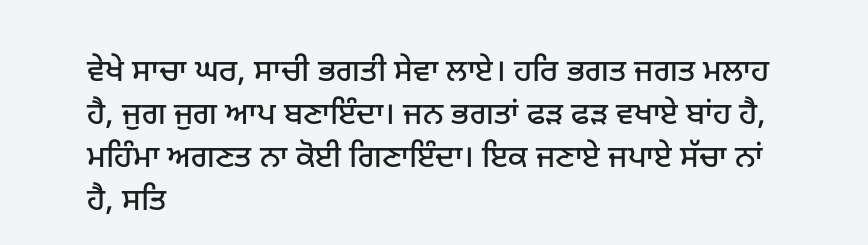ਵੇਖੇ ਸਾਚਾ ਘਰ, ਸਾਚੀ ਭਗਤੀ ਸੇਵਾ ਲਾਏ। ਹਰਿ ਭਗਤ ਜਗਤ ਮਲਾਹ ਹੈ, ਜੁਗ ਜੁਗ ਆਪ ਬਣਾਇੰਦਾ। ਜਨ ਭਗਤਾਂ ਫੜ ਫੜ ਵਖਾਏ ਬਾਂਹ ਹੈ, ਮਹਿੰਮਾ ਅਗਣਤ ਨਾ ਕੋਈ ਗਿਣਾਇੰਦਾ। ਇਕ ਜਣਾਏ ਜਪਾਏ ਸੱਚਾ ਨਾਂ ਹੈ, ਸਤਿ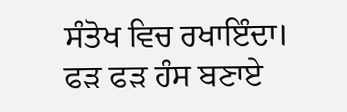ਸੰਤੋਖ ਵਿਚ ਰਖਾਇੰਦਾ। ਫੜ ਫੜ ਹੰਸ ਬਣਾਏ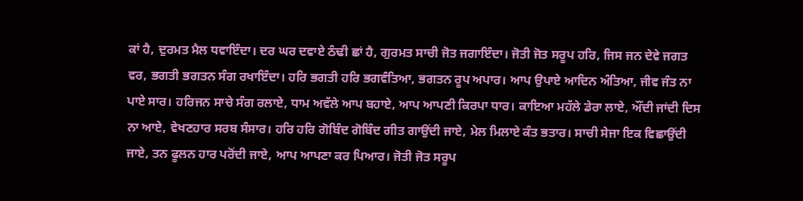ਕਾਂ ਹੈ, ਦੁਰਮਤ ਮੈਲ ਧਵਾਇੰਦਾ। ਦਰ ਘਰ ਦਵਾਏ ਠੰਢੀ ਛਾਂ ਹੈ, ਗੁਰਮਤ ਸਾਚੀ ਜੋਤ ਜਗਾਇੰਦਾ। ਜੋਤੀ ਜੋਤ ਸਰੂਪ ਹਰਿ, ਜਿਸ ਜਨ ਦੇਵੇ ਜਗਤ ਵਰ, ਭਗਤੀ ਭਗਤਨ ਸੰਗ ਰਖਾਇੰਦਾ। ਹਰਿ ਭਗਤੀ ਹਰਿ ਭਗਵੰਤਿਆ, ਭਗਤਨ ਰੂਪ ਅਪਾਰ। ਆਪ ਉਪਾਏ ਆਦਿਨ ਅੰਤਿਆ, ਜੀਵ ਜੰਤ ਨਾ ਪਾਏ ਸਾਰ। ਹਰਿਜਨ ਸਾਚੇ ਸੰਗ ਰਲਾਏ, ਧਾਮ ਅਵੱਲੇ ਆਪ ਬਹਾਏ, ਆਪ ਆਪਣੀ ਕਿਰਪਾ ਧਾਰ। ਕਾਇਆ ਮਹੱਲੇ ਡੇਰਾ ਲਾਏ, ਔਂਦੀ ਜਾਂਦੀ ਦਿਸ ਨਾ ਆਏ, ਵੇਖਣਹਾਰ ਸਰਬ ਸੰਸਾਰ। ਹਰਿ ਹਰਿ ਗੋਬਿੰਦ ਗੋਬਿੰਦ ਗੀਤ ਗਾਉਂਦੀ ਜਾਏ, ਮੇਲ ਮਿਲਾਏ ਕੰਤ ਭਤਾਰ। ਸਾਚੀ ਸੇਜਾ ਇਕ ਵਿਛਾਉਂਦੀ ਜਾਏ, ਤਨ ਫੂਲਨ ਹਾਰ ਪਰੋਂਦੀ ਜਾਏ, ਆਪ ਆਪਣਾ ਕਰ ਪਿਆਰ। ਜੋਤੀ ਜੋਤ ਸਰੂਪ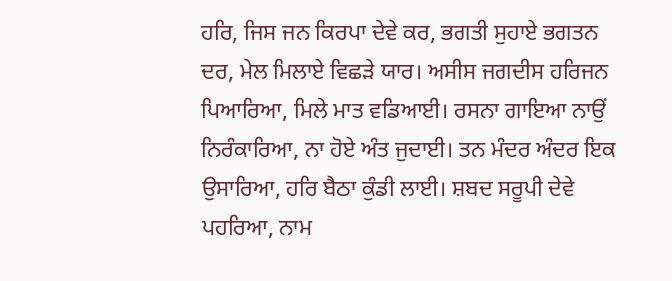ਹਰਿ, ਜਿਸ ਜਨ ਕਿਰਪਾ ਦੇਵੇ ਕਰ, ਭਗਤੀ ਸੁਹਾਏ ਭਗਤਨ ਦਰ, ਮੇਲ ਮਿਲਾਏ ਵਿਛੜੇ ਯਾਰ। ਅਸੀਸ ਜਗਦੀਸ ਹਰਿਜਨ ਪਿਆਰਿਆ, ਮਿਲੇ ਮਾਤ ਵਡਿਆਈ। ਰਸਨਾ ਗਾਇਆ ਨਾਉਂ ਨਿਰੰਕਾਰਿਆ, ਨਾ ਹੋਏ ਅੰਤ ਜੁਦਾਈ। ਤਨ ਮੰਦਰ ਅੰਦਰ ਇਕ ਉਸਾਰਿਆ, ਹਰਿ ਬੈਠਾ ਕੁੰਡੀ ਲਾਈ। ਸ਼ਬਦ ਸਰੂਪੀ ਦੇਵੇ ਪਹਰਿਆ, ਨਾਮ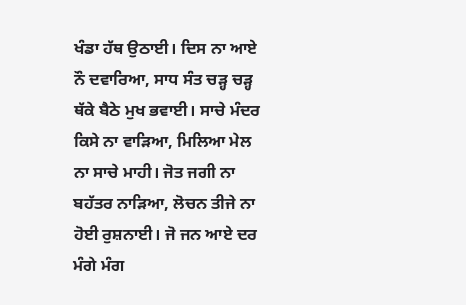ਖੰਡਾ ਹੱਥ ਉਠਾਈ। ਦਿਸ ਨਾ ਆਏ ਨੌ ਦਵਾਰਿਆ, ਸਾਧ ਸੰਤ ਚੜ੍ਹ ਚੜ੍ਹ ਥੱਕੇ ਬੈਠੇ ਮੁਖ ਭਵਾਈ। ਸਾਚੇ ਮੰਦਰ ਕਿਸੇ ਨਾ ਵਾੜਿਆ, ਮਿਲਿਆ ਮੇਲ ਨਾ ਸਾਚੇ ਮਾਹੀ। ਜੋਤ ਜਗੀ ਨਾ ਬਹੱਤਰ ਨਾੜਿਆ, ਲੋਚਨ ਤੀਜੇ ਨਾ ਹੋਈ ਰੁਸ਼ਨਾਈ। ਜੋ ਜਨ ਆਏ ਦਰ ਮੰਗੇ ਮੰਗ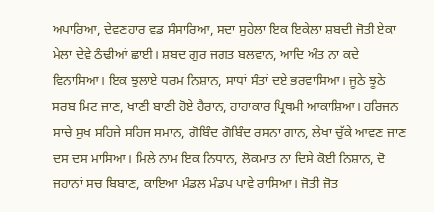ਅਪਾਰਿਆ, ਦੇਵਣਹਾਰ ਵਡ ਸੰਸਾਰਿਆ, ਸਦਾ ਸੁਹੇਲਾ ਇਕ ਇਕੇਲਾ ਸ਼ਬਦੀ ਜੋਤੀ ਏਕਾ ਮੇਲਾ ਦੇਵੇ ਠੰਢੀਆਂ ਛਾਈ। ਸ਼ਬਦ ਗੁਰ ਜਗਤ ਬਲਵਾਨ, ਆਦਿ ਅੰਤ ਨਾ ਕਦੇ ਵਿਨਾਸਿਆ। ਇਕ ਝੁਲਾਏ ਧਰਮ ਨਿਸ਼ਾਨ, ਸਾਧਾਂ ਸੰਤਾਂ ਦਏ ਭਰਵਾਸਿਆ। ਜੂਠੇ ਝੂਠੇ ਸਰਬ ਮਿਟ ਜਾਣ, ਖਾਣੀ ਬਾਣੀ ਹੋਏ ਹੈਰਾਨ, ਹਾਹਾਕਾਰ ਪ੍ਰਿਥਮੀ ਆਕਾਸ਼ਿਆ। ਹਰਿਜਨ ਸਾਚੇ ਸੁਖ ਸਹਿਜੇ ਸਹਿਜ ਸਮਾਨ, ਗੋਬਿੰਦ ਗੋਬਿੰਦ ਰਸਨਾ ਗਾਨ, ਲੇਖਾ ਚੁੱਕੇ ਆਵਣ ਜਾਣ ਦਸ ਦਸ ਮਾਸਿਆ। ਮਿਲੇ ਨਾਮ ਇਕ ਨਿਧਾਨ, ਲੋਕਮਾਤ ਨਾ ਦਿਸੇ ਕੋਈ ਨਿਸ਼ਾਨ, ਦੋ ਜਹਾਨਾਂ ਸਚ ਬਿਬਾਣ, ਕਾਇਆ ਮੰਡਲ ਮੰਡਪ ਪਾਵੇ ਰਾਸਿਆ। ਜੋਤੀ ਜੋਤ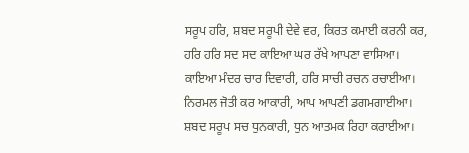ਸਰੂਪ ਹਰਿ, ਸ਼ਬਦ ਸਰੂਪੀ ਦੇਵੇ ਵਰ, ਕਿਰਤ ਕਮਾਈ ਕਰਨੀ ਕਰ, ਹਰਿ ਹਰਿ ਸਦ ਸਦ ਕਾਇਆ ਘਰ ਰੱਖੇ ਆਪਣਾ ਵਾਸਿਆ। ਕਾਇਆ ਮੰਦਰ ਚਾਰ ਦਿਵਾਰੀ, ਹਰਿ ਸਾਚੀ ਰਚਨ ਰਚਾਈਆ। ਨਿਰਮਲ ਜੋਤੀ ਕਰ ਆਕਾਰੀ, ਆਪ ਆਪਣੀ ਡਗਮਗਾਈਆ। ਸ਼ਬਦ ਸਰੂਪ ਸਚ ਧੁਨਕਾਰੀ, ਧੁਨ ਆਤਮਕ ਰਿਹਾ ਕਰਾਈਆ।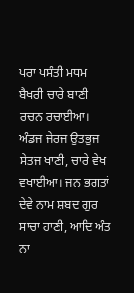ਪਰਾ ਪਸੰਤੀ ਮਧਮ ਬੈਖਰੀ ਚਾਰੇ ਬਾਣੀ ਰਚਨ ਰਚਾਈਆ। ਅੰਡਜ ਜੇਰਜ ਉਤਭੁਜ ਸੇਤਜ ਖਾਣੀ, ਚਾਰੇ ਵੇਖ ਵਖਾਈਆ। ਜਨ ਭਗਤਾਂ ਦੇਵੇ ਨਾਮ ਸ਼ਬਦ ਗੁਰ ਸਾਚਾ ਹਾਣੀ, ਆਦਿ ਅੰਤ ਨਾ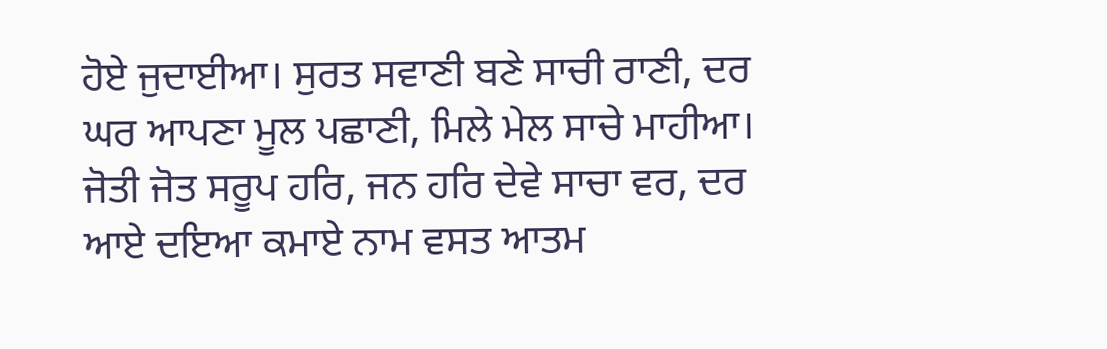ਹੋਏ ਜੁਦਾਈਆ। ਸੁਰਤ ਸਵਾਣੀ ਬਣੇ ਸਾਚੀ ਰਾਣੀ, ਦਰ ਘਰ ਆਪਣਾ ਮੂਲ ਪਛਾਣੀ, ਮਿਲੇ ਮੇਲ ਸਾਚੇ ਮਾਹੀਆ। ਜੋਤੀ ਜੋਤ ਸਰੂਪ ਹਰਿ, ਜਨ ਹਰਿ ਦੇਵੇ ਸਾਚਾ ਵਰ, ਦਰ ਆਏ ਦਇਆ ਕਮਾਏ ਨਾਮ ਵਸਤ ਆਤਮ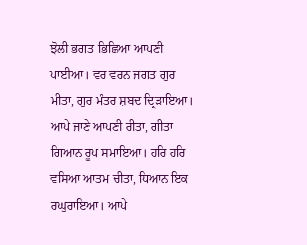ਝੋਲੀ ਭਗਤ ਭਿਛਿਆ ਆਪਣੀ ਪਾਈਆ। ਵਰ ਵਰਨ ਜਗਤ ਗੁਰ ਮੀਤਾ, ਗੁਰ ਮੰਤਰ ਸ਼ਬਦ ਦ੍ਰਿੜਾਇਆ। ਆਪੇ ਜਾਣੇ ਆਪਣੀ ਰੀਤਾ, ਗੀਤਾ ਗਿਆਨ ਰੂਪ ਸਮਾਇਆ। ਹਰਿ ਹਰਿ ਵਸਿਆ ਆਤਮ ਚੀਤਾ, ਧਿਆਨ ਇਕ ਰਘੁਰਾਇਆ। ਆਪੇ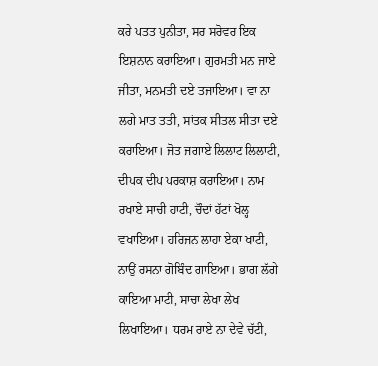ਕਰੇ ਪਤਤ ਪੁਨੀਤਾ, ਸਰ ਸਰੋਵਰ ਇਕ ਇਸ਼ਨਾਨ ਕਰਾਇਆ। ਗੁਰਮਤੀ ਮਨ ਜਾਏ ਜੀਤਾ, ਮਨਮਤੀ ਦਏ ਤਜਾਇਆ। ਵਾ ਨਾ ਲਗੇ ਮਾਤ ਤਤੀ, ਸਾਂਤਕ ਸੀਤਲ ਸੀਤਾ ਦਏ ਕਰਾਇਆ। ਜੋਤ ਜਗਾਏ ਲਿਲਾਟ ਲਿਲਾਟੀ, ਦੀਪਕ ਦੀਪ ਪਰਕਾਸ਼ ਕਰਾਇਆ। ਨਾਮ ਰਖਾਏ ਸਾਚੀ ਹਾਟੀ, ਚੌਦਾਂ ਹੱਟਾਂ ਖੋਲ੍ਹ ਵਖਾਇਆ। ਹਰਿਜਨ ਲਾਹਾ ਏਕਾ ਖਾਟੀ, ਨਾਉਂ ਰਸਨਾ ਗੋਬਿੰਦ ਗਾਇਆ। ਭਾਗ ਲੱਗੇ ਕਾਇਆ ਮਾਟੀ, ਸਾਚਾ ਲੇਖਾ ਲੇਖ ਲਿਖਾਇਆ। ਧਰਮ ਰਾਏ ਨਾ ਦੇਵੇ ਚੱਟੀ,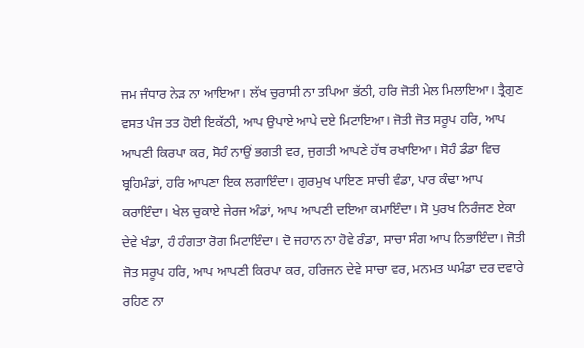ਜਮ ਜੰਧਾਰ ਨੇੜ ਨਾ ਆਇਆ। ਲੱਖ ਚੁਰਾਸੀ ਨਾ ਤਪਿਆ ਭੱਠੀ, ਹਰਿ ਜੋਤੀ ਮੇਲ ਮਿਲਾਇਆ। ਤ੍ਰੈਗੁਣ ਵਸਤ ਪੰਜ ਤਤ ਹੋਈ ਇਕੱਠੀ, ਆਪ ਉਪਾਏ ਆਪੇ ਦਏ ਮਿਟਾਇਆ। ਜੋਤੀ ਜੋਤ ਸਰੂਪ ਹਰਿ, ਆਪ ਆਪਣੀ ਕਿਰਪਾ ਕਰ, ਸੋਹੰ ਨਾਉਂ ਭਗਤੀ ਵਰ, ਜੁਗਤੀ ਆਪਣੇ ਹੱਥ ਰਖਾਇਆ। ਸੋਹੰ ਡੰਡਾ ਵਿਚ ਬ੍ਰਹਿਮੰਡਾਂ, ਹਰਿ ਆਪਣਾ ਇਕ ਲਗਾਇੰਦਾ। ਗੁਰਮੁਖ ਪਾਇਣ ਸਾਚੀ ਵੰਡਾ, ਪਾਰ ਕੰਢਾ ਆਪ ਕਰਾਇੰਦਾ। ਖੇਲ ਚੁਕਾਏ ਜੇਰਜ ਅੰਡਾਂ, ਆਪ ਆਪਣੀ ਦਇਆ ਕਮਾਇੰਦਾ। ਸੋ ਪੁਰਖ ਨਿਰੰਜਣ ਏਕਾ ਦੇਵੇ ਖੰਡਾ, ਹੰ ਹੰਗਤਾ ਰੋਗ ਮਿਟਾਇੰਦਾ। ਦੋ ਜਹਾਨ ਨਾ ਹੋਵੇ ਰੰਡਾ, ਸਾਚਾ ਸੰਗ ਆਪ ਨਿਭਾਇੰਦਾ। ਜੋਤੀ ਜੋਤ ਸਰੂਪ ਹਰਿ, ਆਪ ਆਪਣੀ ਕਿਰਪਾ ਕਰ, ਹਰਿਜਨ ਦੇਵੇ ਸਾਚਾ ਵਰ, ਮਨਮਤ ਘਮੰਡਾ ਦਰ ਦਵਾਰੇ ਰਹਿਣ ਨਾ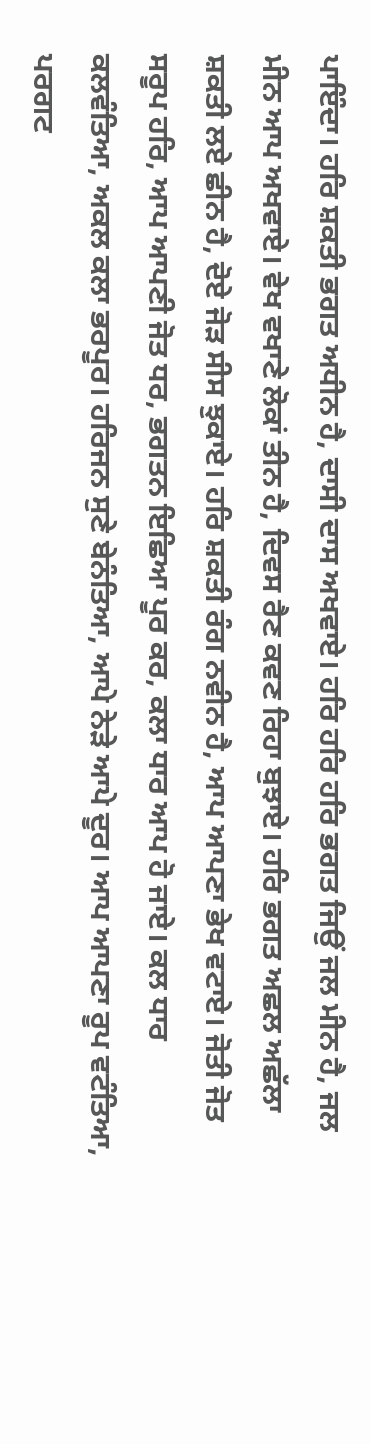ਪਾਇੰਦਾ। ਹਰਿ ਸ਼ਕਤੀ ਭਗਤ ਅਧੀਨ ਹੈ, ਦਾਸੀ ਦਾਸ ਅਖਵਾਏ। ਹਰਿ ਹਰਿ ਹਰਿ ਭਗਤ ਜਿਉਂ ਜਲ ਮੀਨ ਹੈ, ਜਲ ਮੀਨ ਆਪ ਅਖਵਾਏ। ਵੇਖ ਵਖਾਣੇ ਲੋਕਾਂ ਤੀਨ ਹੈ, ਦਿਵਸ ਰੈਣ ਕਵਣ ਰਿਹਾ ਬੁਝਾਏ। ਹਰਿ ਭਗਤ ਅਛਲ ਅਛੱਲਾ ਸ਼ਕਤੀ ਲਏ ਛੀਨ ਹੈ, ਦੋਏ ਜੋੜ ਸੀਸ ਝੁਕਾਏ। ਹਰਿ ਸ਼ਕਤੀ ਰੰਗ ਨਵੀਨ ਹੈ, ਆਪ ਆਪਣਾ ਭੇਖ ਵਟਾਏ। ਜੋਤੀ ਜੋਤ ਸਰੂਪ ਹਰਿ, ਆਪ ਆਪਣੀ ਜੋਤ ਧਰ, ਭਗਤਨ ਇਛਿਆ ਪੂਰ ਕਰ, ਕਲਾ ਧਾਰ ਆਪ ਹੋ ਜਾਏ। ਕਲ ਧਾਰ ਕਲਵੰਤਿਆ, ਅਕਲ ਕਲਾ ਭਰਪੂਰ। ਹਰਿਜਨ ਸੁਣੇ ਬੇਨੰਤਿਆ, ਆਪੇ ਨੇੜੇ ਆਪੇ ਦੂਰ। ਆਪ ਆਪਣਾ ਰੂਪ ਵਟੰਤਿਆ, ਪਰਗਟ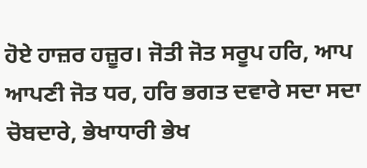ਹੋਏ ਹਾਜ਼ਰ ਹਜ਼ੂਰ। ਜੋਤੀ ਜੋਤ ਸਰੂਪ ਹਰਿ, ਆਪ ਆਪਣੀ ਜੋਤ ਧਰ, ਹਰਿ ਭਗਤ ਦਵਾਰੇ ਸਦਾ ਸਦਾ ਚੋਬਦਾਰੇ, ਭੇਖਾਧਾਰੀ ਭੇਖ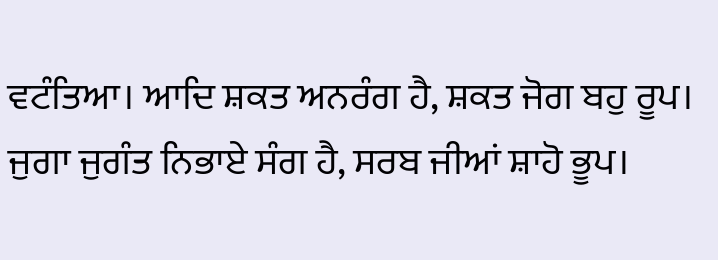ਵਟੰਤਿਆ। ਆਦਿ ਸ਼ਕਤ ਅਨਰੰਗ ਹੈ, ਸ਼ਕਤ ਜੋਗ ਬਹੁ ਰੂਪ। ਜੁਗਾ ਜੁਗੰਤ ਨਿਭਾਏ ਸੰਗ ਹੈ, ਸਰਬ ਜੀਆਂ ਸ਼ਾਹੋ ਭੂਪ।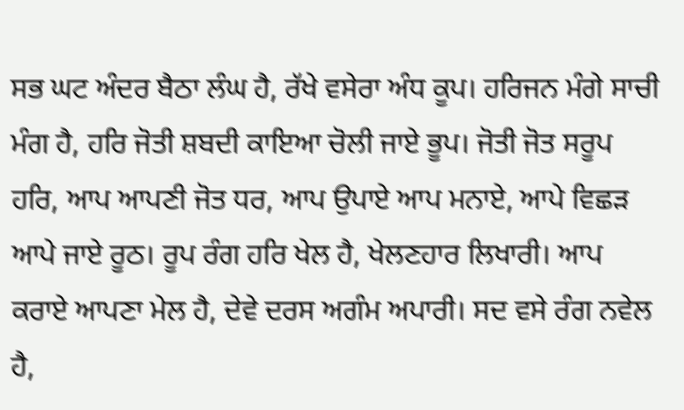ਸਭ ਘਟ ਅੰਦਰ ਬੈਠਾ ਲੰਘ ਹੈ, ਰੱਖੇ ਵਸੇਰਾ ਅੰਧ ਕੂਪ। ਹਰਿਜਨ ਮੰਗੇ ਸਾਚੀ ਮੰਗ ਹੈ, ਹਰਿ ਜੋਤੀ ਸ਼ਬਦੀ ਕਾਇਆ ਚੋਲੀ ਜਾਏ ਭੂਪ। ਜੋਤੀ ਜੋਤ ਸਰੂਪ ਹਰਿ, ਆਪ ਆਪਣੀ ਜੋਤ ਧਰ, ਆਪ ਉਪਾਏ ਆਪ ਮਨਾਏ, ਆਪੇ ਵਿਛੜ ਆਪੇ ਜਾਏ ਰੂਠ। ਰੂਪ ਰੰਗ ਹਰਿ ਖੇਲ ਹੈ, ਖੇਲਣਹਾਰ ਲਿਖਾਰੀ। ਆਪ ਕਰਾਏ ਆਪਣਾ ਮੇਲ ਹੈ, ਦੇਵੇ ਦਰਸ ਅਗੰਮ ਅਪਾਰੀ। ਸਦ ਵਸੇ ਰੰਗ ਨਵੇਲ ਹੈ,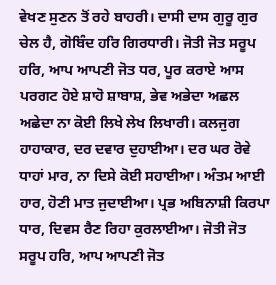ਵੇਖਣ ਸੁਣਨ ਤੋਂ ਰਹੇ ਬਾਹਰੀ। ਦਾਸੀ ਦਾਸ ਗੁਰੂ ਗੁਰ ਚੇਲ ਹੈ, ਗੋਬਿੰਦ ਹਰਿ ਗਿਰਧਾਰੀ। ਜੋਤੀ ਜੋਤ ਸਰੂਪ ਹਰਿ, ਆਪ ਆਪਣੀ ਜੋਤ ਧਰ, ਪੂਰ ਕਰਾਏ ਆਸ ਪਰਗਟ ਹੋਏ ਸ਼ਾਹੋ ਸ਼ਾਬਾਸ਼, ਭੇਵ ਅਭੇਦਾ ਅਛਲ ਅਛੇਦਾ ਨਾ ਕੋਈ ਲਿਖੇ ਲੇਖ ਲਿਖਾਰੀ। ਕਲਜੁਗ ਹਾਹਾਕਾਰ, ਦਰ ਦਵਾਰ ਦੁਹਾਈਆ। ਦਰ ਘਰ ਰੋਵੇ ਧਾਹਾਂ ਮਾਰ, ਨਾ ਦਿਸੇ ਕੋਈ ਸਹਾਈਆ। ਅੰਤਮ ਆਈ ਹਾਰ, ਹੋਣੀ ਮਾਤ ਜੁਦਾਈਆ। ਪ੍ਰਭ ਅਬਿਨਾਸ਼ੀ ਕਿਰਪਾ ਧਾਰ, ਦਿਵਸ ਰੈਣ ਰਿਹਾ ਕੁਰਲਾਈਆ। ਜੋਤੀ ਜੋਤ ਸਰੂਪ ਹਰਿ, ਆਪ ਆਪਣੀ ਜੋਤ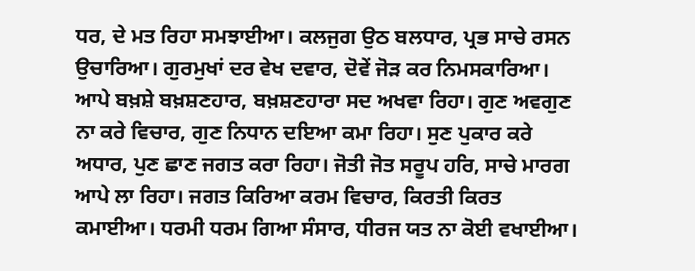ਧਰ, ਦੇ ਮਤ ਰਿਹਾ ਸਮਝਾਈਆ। ਕਲਜੁਗ ਉਠ ਬਲਧਾਰ, ਪ੍ਰਭ ਸਾਚੇ ਰਸਨ ਉਚਾਰਿਆ। ਗੁਰਮੁਖਾਂ ਦਰ ਵੇਖ ਦਵਾਰ, ਦੋਵੇਂ ਜੋੜ ਕਰ ਨਿਮਸਕਾਰਿਆ। ਆਪੇ ਬਖ਼ਸ਼ੇ ਬਖ਼ਸ਼ਣਹਾਰ, ਬਖ਼ਸ਼ਣਹਾਰਾ ਸਦ ਅਖਵਾ ਰਿਹਾ। ਗੁਣ ਅਵਗੁਣ ਨਾ ਕਰੇ ਵਿਚਾਰ, ਗੁਣ ਨਿਧਾਨ ਦਇਆ ਕਮਾ ਰਿਹਾ। ਸੁਣ ਪੁਕਾਰ ਕਰੇ ਅਧਾਰ, ਪੁਣ ਛਾਣ ਜਗਤ ਕਰਾ ਰਿਹਾ। ਜੋਤੀ ਜੋਤ ਸਰੂਪ ਹਰਿ, ਸਾਚੇ ਮਾਰਗ ਆਪੇ ਲਾ ਰਿਹਾ। ਜਗਤ ਕਿਰਿਆ ਕਰਮ ਵਿਚਾਰ, ਕਿਰਤੀ ਕਿਰਤ ਕਮਾਈਆ। ਧਰਮੀ ਧਰਮ ਗਿਆ ਸੰਸਾਰ, ਧੀਰਜ ਯਤ ਨਾ ਕੋਈ ਵਖਾਈਆ।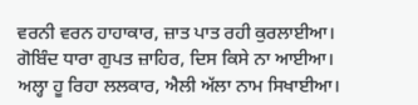ਵਰਨੀ ਵਰਨ ਹਾਹਾਕਾਰ, ਜ਼ਾਤ ਪਾਤ ਰਹੀ ਕੁਰਲਾਈਆ। ਗੋਬਿੰਦ ਧਾਰਾ ਗੁਪਤ ਜ਼ਾਹਿਰ, ਦਿਸ ਕਿਸੇ ਨਾ ਆਈਆ। ਅਲ੍ਹਾ ਹੂ ਰਿਹਾ ਲਲਕਾਰ, ਐਲੀ ਅੱਲਾ ਨਾਮ ਸਿਖਾਈਆ।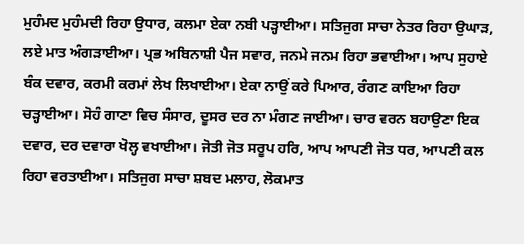ਮੁਹੰਮਦ ਮੁਹੰਮਦੀ ਰਿਹਾ ਉਧਾਰ, ਕਲਮਾ ਏਕਾ ਨਬੀ ਪੜ੍ਹਾਈਆ। ਸਤਿਜੁਗ ਸਾਚਾ ਨੇਤਰ ਰਿਹਾ ਉਘਾੜ, ਲਏ ਮਾਤ ਅੰਗੜਾਈਆ। ਪ੍ਰਭ ਅਬਿਨਾਸ਼ੀ ਪੈਜ ਸਵਾਰ, ਜਨਮੇ ਜਨਮ ਰਿਹਾ ਭਵਾਈਆ। ਆਪ ਸੁਹਾਏ ਬੰਕ ਦਵਾਰ, ਕਰਮੀ ਕਰਮਾਂ ਲੇਖ ਲਿਖਾਈਆ। ਏਕਾ ਨਾਉਂ ਕਰੇ ਪਿਆਰ, ਰੰਗਣ ਕਾਇਆ ਰਿਹਾ ਚੜ੍ਹਾਈਆ। ਸੋਹੰ ਗਾਣਾ ਵਿਚ ਸੰਸਾਰ, ਦੂਸਰ ਦਰ ਨਾ ਮੰਗਣ ਜਾਈਆ। ਚਾਰ ਵਰਨ ਬਹਾਉਣਾ ਇਕ ਦਵਾਰ, ਦਰ ਦਵਾਰਾ ਖੋਲ੍ਹ ਵਖਾਈਆ। ਜੋਤੀ ਜੋਤ ਸਰੂਪ ਹਰਿ, ਆਪ ਆਪਣੀ ਜੋਤ ਧਰ, ਆਪਣੀ ਕਲ ਰਿਹਾ ਵਰਤਾਈਆ। ਸਤਿਜੁਗ ਸਾਚਾ ਸ਼ਬਦ ਮਲਾਹ, ਲੋਕਮਾਤ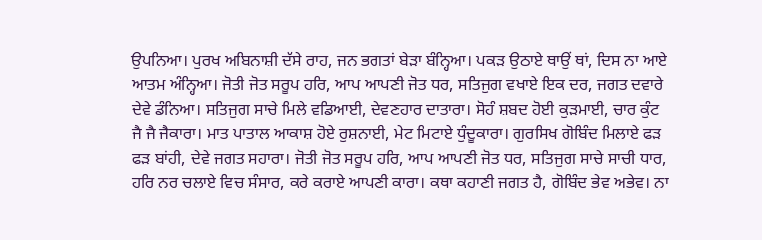ਉਪਨਿਆ। ਪੁਰਖ ਅਬਿਨਾਸ਼ੀ ਦੱਸੇ ਰਾਹ, ਜਨ ਭਗਤਾਂ ਬੇੜਾ ਬੰਨ੍ਹਿਆ। ਪਕੜ ਉਠਾਏ ਥਾਉਂ ਥਾਂ, ਦਿਸ ਨਾ ਆਏ ਆਤਮ ਅੰਨ੍ਹਿਆ। ਜੋਤੀ ਜੋਤ ਸਰੂਪ ਹਰਿ, ਆਪ ਆਪਣੀ ਜੋਤ ਧਰ, ਸਤਿਜੁਗ ਵਖਾਏ ਇਕ ਦਰ, ਜਗਤ ਦਵਾਰੇ ਦੇਵੇ ਡੰਨਿਆ। ਸਤਿਜੁਗ ਸਾਚੇ ਮਿਲੇ ਵਡਿਆਈ, ਦੇਵਣਹਾਰ ਦਾਤਾਰਾ। ਸੋਹੰ ਸ਼ਬਦ ਹੋਈ ਕੁੜਮਾਈ, ਚਾਰ ਕੁੰਟ ਜੈ ਜੈ ਜੈਕਾਰਾ। ਮਾਤ ਪਾਤਾਲ ਆਕਾਸ਼ ਹੋਏ ਰੁਸ਼ਨਾਈ, ਮੇਟ ਮਿਟਾਏ ਧੁੰਦੂਕਾਰਾ। ਗੁਰਸਿਖ ਗੋਬਿੰਦ ਮਿਲਾਏ ਫੜ ਫੜ ਬਾਂਹੀ, ਦੇਵੇ ਜਗਤ ਸਹਾਰਾ। ਜੋਤੀ ਜੋਤ ਸਰੂਪ ਹਰਿ, ਆਪ ਆਪਣੀ ਜੋਤ ਧਰ, ਸਤਿਜੁਗ ਸਾਚੇ ਸਾਚੀ ਧਾਰ, ਹਰਿ ਨਰ ਚਲਾਏ ਵਿਚ ਸੰਸਾਰ, ਕਰੇ ਕਰਾਏ ਆਪਣੀ ਕਾਰਾ। ਕਥਾ ਕਹਾਣੀ ਜਗਤ ਹੈ, ਗੋਬਿੰਦ ਭੇਵ ਅਭੇਵ। ਨਾ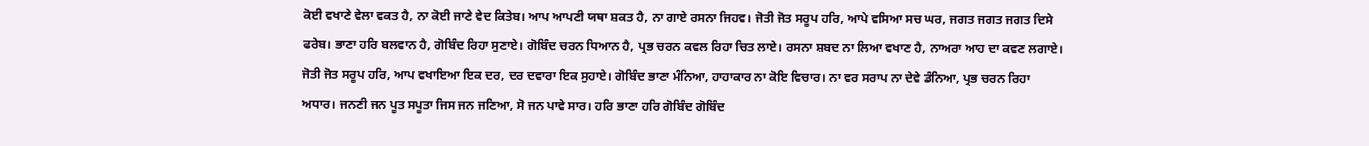ਕੋਈ ਵਖਾਣੇ ਵੇਲਾ ਵਕਤ ਹੈ, ਨਾ ਕੋਈ ਜਾਣੇ ਵੇਦ ਕਿਤੇਬ। ਆਪ ਆਪਣੀ ਯਥਾ ਸ਼ਕਤ ਹੈ, ਨਾ ਗਾਏ ਰਸਨਾ ਜਿਹਵ। ਜੋਤੀ ਜੋਤ ਸਰੂਪ ਹਰਿ, ਆਪੇ ਵਸਿਆ ਸਚ ਘਰ, ਜਗਤ ਜਗਤ ਜਗਤ ਦਿਸੇ ਫਰੇਬ। ਭਾਣਾ ਹਰਿ ਬਲਵਾਨ ਹੈ, ਗੋਬਿੰਦ ਰਿਹਾ ਸੁਣਾਏ। ਗੋਬਿੰਦ ਚਰਨ ਧਿਆਨ ਹੈ, ਪ੍ਰਭ ਚਰਨ ਕਵਲ ਰਿਹਾ ਚਿਤ ਲਾਏ। ਰਸਨਾ ਸ਼ਬਦ ਨਾ ਲਿਆ ਵਖਾਣ ਹੈ, ਨਾਅਰਾ ਆਹ ਦਾ ਕਵਣ ਲਗਾਏ। ਜੋਤੀ ਜੋਤ ਸਰੂਪ ਹਰਿ, ਆਪ ਵਖਾਇਆ ਇਕ ਦਰ, ਦਰ ਦਵਾਰਾ ਇਕ ਸੁਹਾਏ। ਗੋਬਿੰਦ ਭਾਣਾ ਮੰਨਿਆ, ਹਾਹਾਕਾਰ ਨਾ ਕੋਇ ਵਿਚਾਰ। ਨਾ ਵਰ ਸਰਾਪ ਨਾ ਦੇਵੇ ਡੰਨਿਆ, ਪ੍ਰਭ ਚਰਨ ਰਿਹਾ ਅਧਾਰ। ਜਨਣੀ ਜਨ ਪੂਤ ਸਪੂਤਾ ਜਿਸ ਜਨ ਜਣਿਆ, ਸੋ ਜਨ ਪਾਵੇ ਸਾਰ। ਹਰਿ ਭਾਣਾ ਹਰਿ ਗੋਬਿੰਦ ਗੋਬਿੰਦ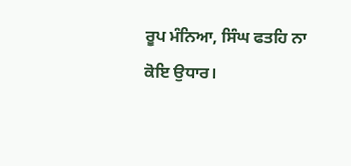ਰੂਪ ਮੰਨਿਆ, ਸਿੰਘ ਫਤਹਿ ਨਾ ਕੋਇ ਉਧਾਰ।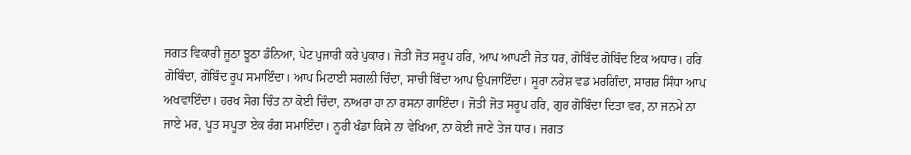ਜਗਤ ਵਿਕਾਰੀ ਜੂਠਾ ਝੂਠਾ ਡੰਨਿਆ, ਪੇਟ ਪੁਜਾਰੀ ਕਰੇ ਪੁਕਾਰ। ਜੋਤੀ ਜੋਤ ਸਰੂਪ ਹਰਿ, ਆਪ ਆਪਣੀ ਜੋਤ ਧਰ, ਗੋਬਿੰਦ ਗੋਬਿੰਦ ਇਕ ਅਧਾਰ। ਹਰਿ ਗੋਬਿੰਦਾ, ਗੋਬਿੰਦ ਰੂਪ ਸਮਾਇੰਦਾ। ਆਪ ਮਿਟਾਈ ਸਗਲੀ ਚਿੰਦਾ, ਸਾਚੀ ਬਿੰਦਾ ਆਪ ਉਪਜਾਇੰਦਾ। ਸੂਰਾ ਨਰੇਸ਼ ਵਡ ਮਰਗਿੰਦਾ, ਸਾਗਰ ਸਿੰਧਾ ਆਪ ਅਖਵਾਇੰਦਾ। ਹਰਖ ਸੋਗ ਚਿੰਤ ਨਾ ਕੋਈ ਚਿੰਦਾ, ਨਾਅਰਾ ਹਾ ਨਾ ਰਸਨਾ ਗਾਇੰਦਾ। ਜੋਤੀ ਜੋਤ ਸਰੂਪ ਹਰਿ, ਗੁਰ ਗੋਬਿੰਦਾ ਦਿਤਾ ਵਰ, ਨਾ ਜਨਮੇ ਨਾ ਜਾਏ ਮਰ, ਪੂਤ ਸਪੂਤਾ ਏਕ ਰੰਗ ਸਮਾਇੰਦਾ। ਨੂਰੀ ਖੰਡਾ ਕਿਸੇ ਨਾ ਵੇਖਿਆ, ਨਾ ਕੋਈ ਜਾਣੇ ਤੇਜ ਧਾਰ। ਜਗਤ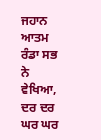ਜਹਾਨ ਆਤਮ ਰੰਡਾ ਸਭ ਨੇ ਵੇਖਿਆ, ਦਰ ਦਰ ਘਰ ਘਰ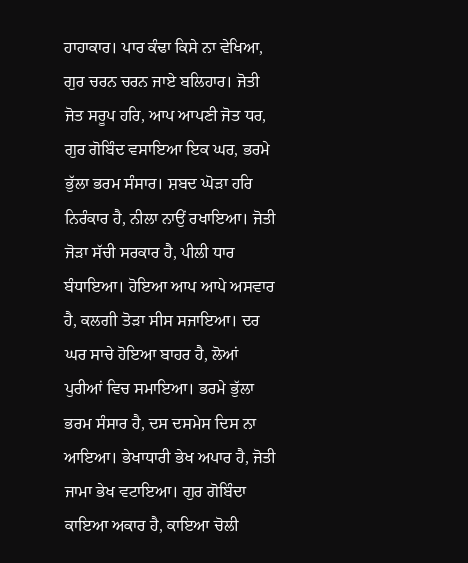ਹਾਹਾਕਾਰ। ਪਾਰ ਕੰਢਾ ਕਿਸੇ ਨਾ ਵੇਖਿਆ, ਗੁਰ ਚਰਨ ਚਰਨ ਜਾਏ ਬਲਿਹਾਰ। ਜੋਤੀ ਜੋਤ ਸਰੂਪ ਹਰਿ, ਆਪ ਆਪਣੀ ਜੋਤ ਧਰ, ਗੁਰ ਗੋਬਿੰਦ ਵਸਾਇਆ ਇਕ ਘਰ, ਭਰਮੇ ਭੁੱਲਾ ਭਰਮ ਸੰਸਾਰ। ਸ਼ਬਦ ਘੋੜਾ ਹਰਿ ਨਿਰੰਕਾਰ ਹੈ, ਨੀਲਾ ਨਾਉਂ ਰਖਾਇਆ। ਜੋਤੀ ਜੋੜਾ ਸੱਚੀ ਸਰਕਾਰ ਹੈ, ਪੀਲੀ ਧਾਰ ਬੰਧਾਇਆ। ਹੋਇਆ ਆਪ ਆਪੇ ਅਸਵਾਰ ਹੈ, ਕਲਗੀ ਤੋੜਾ ਸੀਸ ਸਜਾਇਆ। ਦਰ ਘਰ ਸਾਚੇ ਹੋਇਆ ਬਾਹਰ ਹੈ, ਲੋਆਂ ਪੁਰੀਆਂ ਵਿਚ ਸਮਾਇਆ। ਭਰਮੇ ਭੁੱਲਾ ਭਰਮ ਸੰਸਾਰ ਹੈ, ਦਸ ਦਸਮੇਸ ਦਿਸ ਨਾ ਆਇਆ। ਭੇਖਾਧਾਰੀ ਭੇਖ ਅਪਾਰ ਹੈ, ਜੋਤੀ ਜਾਮਾ ਭੇਖ ਵਟਾਇਆ। ਗੁਰ ਗੋਬਿੰਦਾ ਕਾਇਆ ਅਕਾਰ ਹੈ, ਕਾਇਆ ਚੋਲੀ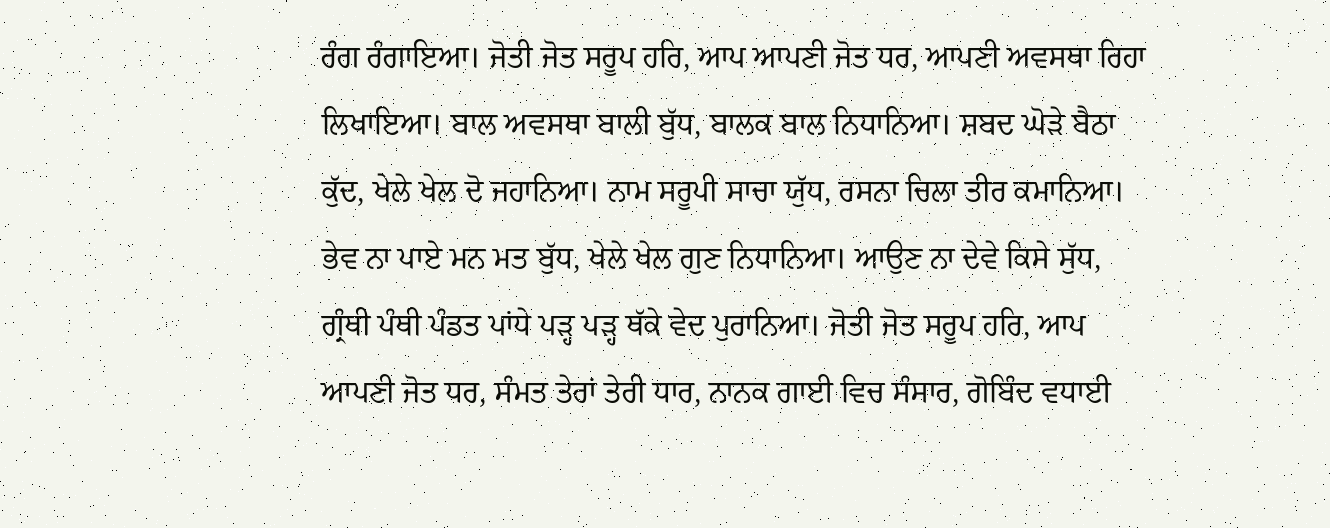ਰੰਗ ਰੰਗਾਇਆ। ਜੋਤੀ ਜੋਤ ਸਰੂਪ ਹਰਿ, ਆਪ ਆਪਣੀ ਜੋਤ ਧਰ, ਆਪਣੀ ਅਵਸਥਾ ਰਿਹਾ ਲਿਖਾਇਆ। ਬਾਲ ਅਵਸਥਾ ਬਾਲੀ ਬੁੱਧ, ਬਾਲਕ ਬਾਲ ਨਿਧਾਨਿਆ। ਸ਼ਬਦ ਘੋੜੇ ਬੈਠਾ ਕੁੱਦ, ਖੇਲੇ ਖੇਲ ਦੋ ਜਹਾਨਿਆ। ਨਾਮ ਸਰੂਪੀ ਸਾਚਾ ਯੁੱਧ, ਰਸਨਾ ਚਿਲਾ ਤੀਰ ਕਮਾਨਿਆ। ਭੇਵ ਨਾ ਪਾਏ ਮਨ ਮਤ ਬੁੱਧ, ਖੇਲੇ ਖੇਲ ਗੁਣ ਨਿਧਾਨਿਆ। ਆਉਣ ਨਾ ਦੇਵੇ ਕਿਸੇ ਸੁੱਧ, ਗ੍ਰੰਥੀ ਪੰਥੀ ਪੰਡਤ ਪਾਂਧੇ ਪੜ੍ਹ ਪੜ੍ਹ ਥੱਕੇ ਵੇਦ ਪੁਰਾਨਿਆ। ਜੋਤੀ ਜੋਤ ਸਰੂਪ ਹਰਿ, ਆਪ ਆਪਣੀ ਜੋਤ ਧਰ, ਸੰਮਤ ਤੇਰਾਂ ਤੇਰੀ ਧਾਰ, ਨਾਨਕ ਗਾਈ ਵਿਚ ਸੰਸਾਰ, ਗੋਬਿੰਦ ਵਧਾਈ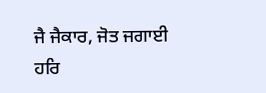ਜੈ ਜੈਕਾਰ, ਜੋਤ ਜਗਾਈ ਹਰਿ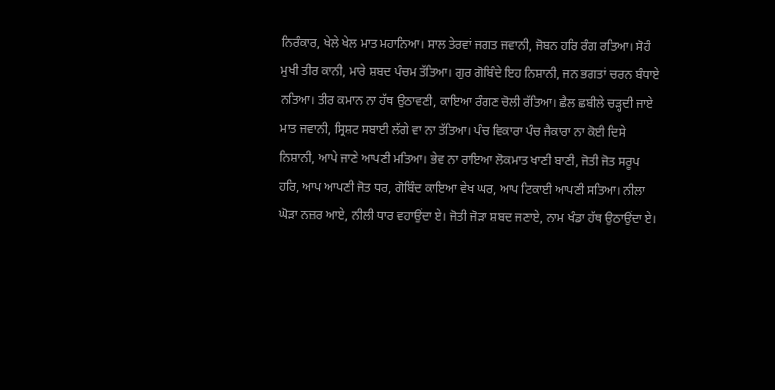ਨਿਰੰਕਾਰ, ਖੇਲੇ ਖੇਲ ਮਾਤ ਮਹਾਨਿਆ। ਸਾਲ ਤੇਰਵਾਂ ਜਗਤ ਜਵਾਨੀ, ਜੋਬਨ ਹਰਿ ਰੰਗ ਰਤਿਆ। ਸੋਹੰ ਮੁਖੀ ਤੀਰ ਕਾਨੀ, ਮਾਰੇ ਸ਼ਬਦ ਪੰਚਮ ਤੱਤਿਆ। ਗੁਰ ਗੋਬਿੰਦੇ ਇਹ ਨਿਸ਼ਾਨੀ, ਜਨ ਭਗਤਾਂ ਚਰਨ ਬੰਧਾਏ ਨਤਿਆ। ਤੀਰ ਕਮਾਨ ਨਾ ਹੱਥ ਉਠਾਵਣੀ, ਕਾਇਆ ਰੰਗਣ ਚੋਲੀ ਰੱਤਿਆ। ਛੈਲ ਛਬੀਲੇ ਚੜ੍ਹਦੀ ਜਾਏ ਮਾਤ ਜਵਾਨੀ, ਸ੍ਰਿਸ਼ਟ ਸਬਾਈ ਲੱਗੇ ਵਾ ਨਾ ਤੱਤਿਆ। ਪੰਚ ਵਿਕਾਰਾ ਪੰਚ ਜੈਕਾਰਾ ਨਾ ਕੋਈ ਦਿਸੇ ਨਿਸ਼ਾਨੀ, ਆਪੇ ਜਾਣੇ ਆਪਣੀ ਮਤਿਆ। ਭੇਵ ਨਾ ਰਾਇਆ ਲੋਕਮਾਤ ਖਾਣੀ ਬਾਣੀ, ਜੋਤੀ ਜੋਤ ਸਰੂਪ ਹਰਿ, ਆਪ ਆਪਣੀ ਜੋਤ ਧਰ, ਗੋਬਿੰਦ ਕਾਇਆ ਵੇਖ ਘਰ, ਆਪ ਟਿਕਾਈ ਆਪਣੀ ਸਤਿਆ। ਨੀਲਾ ਘੋੜਾ ਨਜ਼ਰ ਆਏ, ਨੀਲੀ ਧਾਰ ਵਹਾਉਂਦਾ ਏ। ਜੋਤੀ ਜੋੜਾ ਸ਼ਬਦ ਜਣਾਏ, ਨਾਮ ਖੰਡਾ ਹੱਥ ਉਠਾਉਂਦਾ ਏ।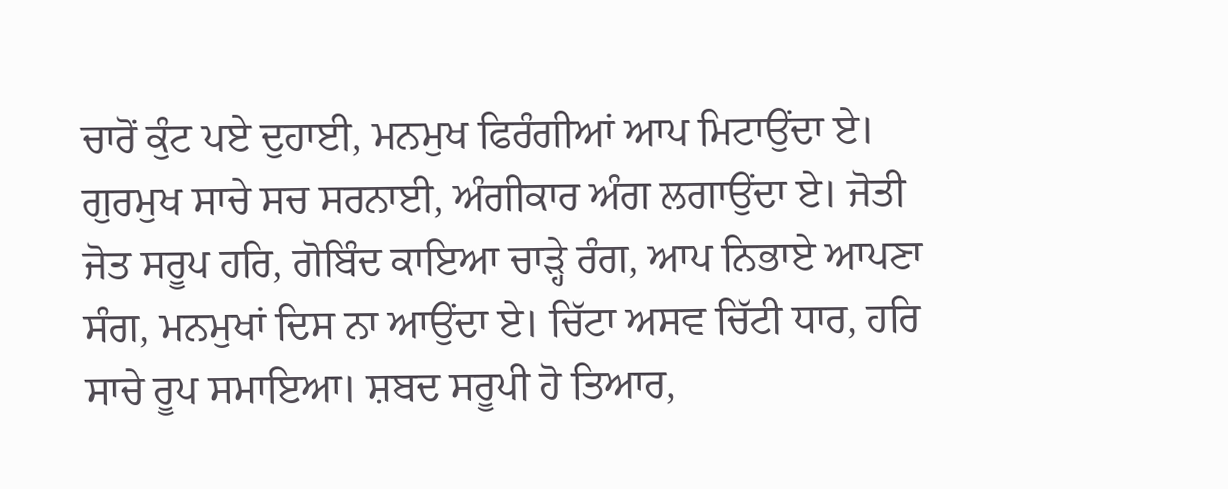ਚਾਰੋਂ ਕੁੰਟ ਪਏ ਦੁਹਾਈ, ਮਨਮੁਖ ਫਿਰੰਗੀਆਂ ਆਪ ਮਿਟਾਉਂਦਾ ਏ। ਗੁਰਮੁਖ ਸਾਚੇ ਸਚ ਸਰਨਾਈ, ਅੰਗੀਕਾਰ ਅੰਗ ਲਗਾਉਂਦਾ ਏ। ਜੋਤੀ ਜੋਤ ਸਰੂਪ ਹਰਿ, ਗੋਬਿੰਦ ਕਾਇਆ ਚਾੜ੍ਹੇ ਰੰਗ, ਆਪ ਨਿਭਾਏ ਆਪਣਾ ਸੰਗ, ਮਨਮੁਖਾਂ ਦਿਸ ਨਾ ਆਉਂਦਾ ਏ। ਚਿੱਟਾ ਅਸਵ ਚਿੱਟੀ ਧਾਰ, ਹਰਿ ਸਾਚੇ ਰੂਪ ਸਮਾਇਆ। ਸ਼ਬਦ ਸਰੂਪੀ ਹੋ ਤਿਆਰ,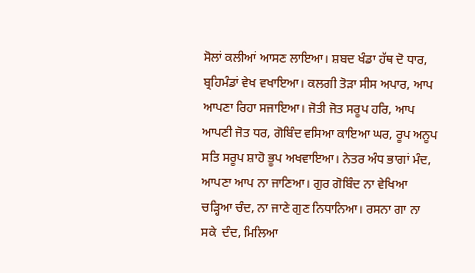ਸੋਲਾਂ ਕਲੀਆਂ ਆਸਣ ਲਾਇਆ। ਸ਼ਬਦ ਖੰਡਾ ਹੱਥ ਦੋ ਧਾਰ, ਬ੍ਰਹਿਮੰਡਾਂ ਵੇਖ ਵਖਾਇਆ। ਕਲਗੀ ਤੋੜਾ ਸੀਸ ਅਪਾਰ, ਆਪ ਆਪਣਾ ਰਿਹਾ ਸਜਾਇਆ। ਜੋਤੀ ਜੋਤ ਸਰੂਪ ਹਰਿ, ਆਪ ਆਪਣੀ ਜੋਤ ਧਰ, ਗੋਬਿੰਦ ਵਸਿਆ ਕਾਇਆ ਘਰ, ਰੂਪ ਅਨੂਪ ਸਤਿ ਸਰੂਪ ਸ਼ਾਹੋ ਭੂਪ ਅਖਵਾਇਆ। ਨੇਤਰ ਅੰਧ ਭਾਗਾਂ ਮੰਦ, ਆਪਣਾ ਆਪ ਨਾ ਜਾਣਿਆ। ਗੁਰ ਗੋਬਿੰਦ ਨਾ ਵੇਖਿਆ ਚੜ੍ਹਿਆ ਚੰਦ, ਨਾ ਜਾਣੇ ਗੁਣ ਨਿਧਾਨਿਆ। ਰਸਨਾ ਗਾ ਨਾ ਸਕੇ  ਦੰਦ, ਮਿਲਿਆ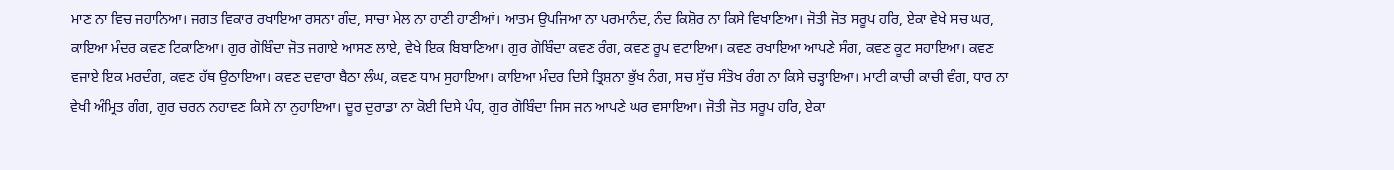ਮਾਣ ਨਾ ਵਿਚ ਜਹਾਨਿਆ। ਜਗਤ ਵਿਕਾਰ ਰਖਾਇਆ ਰਸਨਾ ਗੰਦ, ਸਾਚਾ ਮੇਲ ਨਾ ਹਾਣੀ ਹਾਣੀਆਂ। ਆਤਮ ਉਪਜਿਆ ਨਾ ਪਰਮਾਨੰਦ, ਨੰਦ ਕਿਸ਼ੋਰ ਨਾ ਕਿਸੇ ਵਿਖਾਣਿਆ। ਜੋਤੀ ਜੋਤ ਸਰੂਪ ਹਰਿ, ਏਕਾ ਵੇਖੇ ਸਚ ਘਰ, ਕਾਇਆ ਮੰਦਰ ਕਵਣ ਟਿਕਾਣਿਆ। ਗੁਰ ਗੋਬਿੰਦਾ ਜੋਤ ਜਗਾਏ ਆਸਣ ਲਾਏ, ਵੇਖੇ ਇਕ ਬਿਬਾਣਿਆ। ਗੁਰ ਗੋਬਿੰਦਾ ਕਵਣ ਰੰਗ, ਕਵਣ ਰੂਪ ਵਟਾਇਆ। ਕਵਣ ਰਖਾਇਆ ਆਪਣੇ ਸੰਗ, ਕਵਣ ਕੂਟ ਸਹਾਇਆ। ਕਵਣ ਵਜਾਏ ਇਕ ਮਰਦੰਗ, ਕਵਣ ਹੱਥ ਉਠਾਇਆ। ਕਵਣ ਦਵਾਰਾ ਬੈਠਾ ਲੰਘ, ਕਵਣ ਧਾਮ ਸੁਹਾਇਆ। ਕਾਇਆ ਮੰਦਰ ਦਿਸੇ ਤ੍ਰਿਸ਼ਨਾ ਭੁੱਖ ਨੰਗ, ਸਚ ਸੁੱਚ ਸੰਤੋਖ ਰੰਗ ਨਾ ਕਿਸੇ ਚੜ੍ਹਾਇਆ। ਮਾਟੀ ਕਾਚੀ ਕਾਚੀ ਵੰਗ, ਧਾਰ ਨਾ ਵੇਖੀ ਅੰਮ੍ਰਿਤ ਗੰਗ, ਗੁਰ ਚਰਨ ਨਹਾਵਣ ਕਿਸੇ ਨਾ ਨੁਹਾਇਆ। ਦੂਰ ਦੁਰਾਡਾ ਨਾ ਕੋਈ ਦਿਸੇ ਪੰਧ, ਗੁਰ ਗੋਬਿੰਦਾ ਜਿਸ ਜਨ ਆਪਣੇ ਘਰ ਵਸਾਇਆ। ਜੋਤੀ ਜੋਤ ਸਰੂਪ ਹਰਿ, ਏਕਾ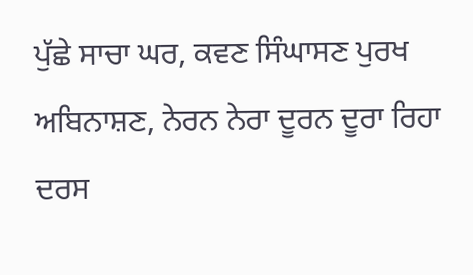ਪੁੱਛੇ ਸਾਚਾ ਘਰ, ਕਵਣ ਸਿੰਘਾਸਣ ਪੁਰਖ ਅਬਿਨਾਸ਼ਣ, ਨੇਰਨ ਨੇਰਾ ਦੂਰਨ ਦੂਰਾ ਰਿਹਾ ਦਰਸ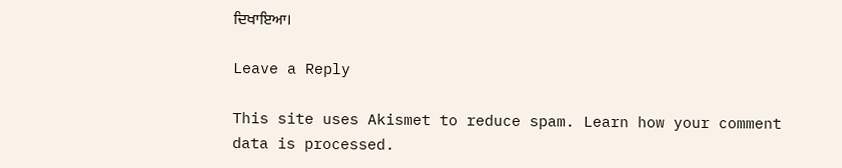ਦਿਖਾਇਆ।

Leave a Reply

This site uses Akismet to reduce spam. Learn how your comment data is processed.